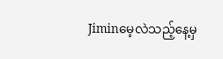Jiminမေ့လဲသည့်နေ့မှ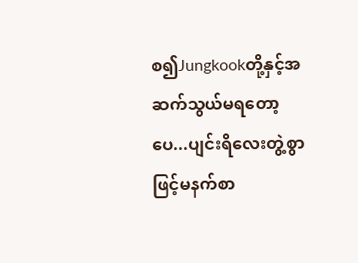စ၍Jungkookတို့နှင့်အဆက်သွယ်မရတော့ပေ...ပျင်းရိလေးတွဲ့စွာဖြင့်မနက်စာ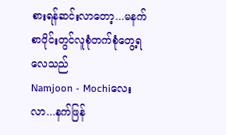စားရန်ဆင်းလာတော့...မနက်စာဝိုင်းတွင်လူစုံတက်စုံတွေ့ရလေသည်
Namjoon - Mochiလေးလာ...နက်ဖြန်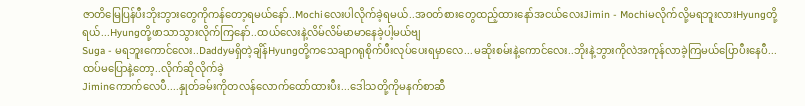ဇာတိမြေပြန်ပီးဘိုးဘွားတွေကိုကန်တော့ရမယ်နော်..Mochiလေးပါလိုက်ခဲ့ရမယ်..အဝတ်စားတွေထည့်ထားနော်အငယ်လေးJimin - Mochiမလိုက်လို့မရဘူးလားHyungတို့ရယ်...Hyungတို့ဖာသာသွားလိုက်ကြနော်..ထယ်လေးနဲ့လိမ်လိမ်မာမာနေခဲ့ပါ့မယ်ဗျ
Suga - မရဘူးကောင်လေး..Daddyမရှိတဲ့ချိန်Hyungတို့ကသေချာဂရုစိုက်ပီးလုပ်ပေးရမှာလေ...မဆိုးစမ်းနဲ့ကောင်လေး..ဘိုးနဲ့ဘွားကိုလဲအကုန်လာခဲ့ကြမယ်ပြောပီးနေပီ...ထပ်မပြောနဲ့တော့..လိုက်ဆိုလိုက်ခဲ့
Jiminကောက်လေပီ....နှုတ်ခမ်းကိုတလန်လောက်ထော်ထားပီး...ဒေါသတို့ကိုမနက်စာဆီ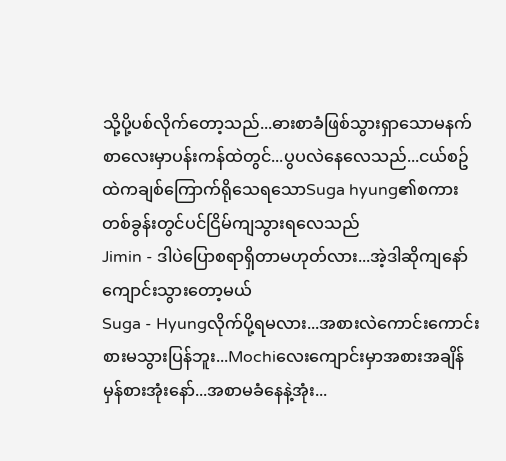သို့ပို့ပစ်လိုက်တော့သည်...ဓားစာခံဖြစ်သွားရှာသောမနက်စာလေးမှာပန်းကန်ထဲတွင်...ပွပလဲနေလေသည်...ငယ်စဥ်ထဲကချစ်ကြောက်ရိုသေရသောSuga hyung၏စကားတစ်ခွန်းတွင်ပင်ငြိမ်ကျသွားရလေသည်
Jimin - ဒါပဲပြောစရာရှိတာမဟုတ်လား...အဲ့ဒါဆိုကျနော်ကျောင်းသွားတော့မယ်
Suga - Hyungလိုက်ပို့ရမလား...အစားလဲကောင်းကောင်းစားမသွားပြန်ဘူး...Mochiလေးကျောင်းမှာအစားအချိန်မှန်စားအုံးနော်...အစာမခံနေနဲ့အုံး...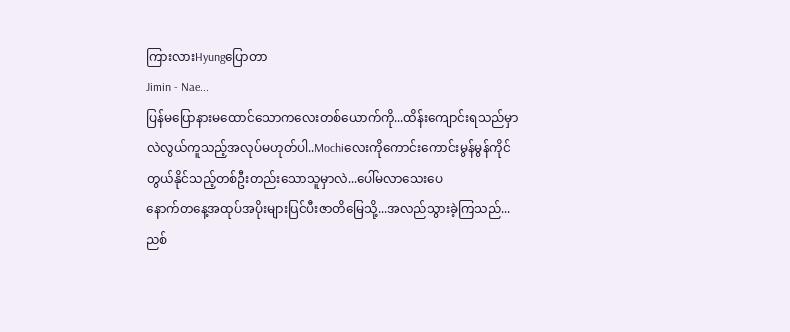ကြားလားHyungပြောတာ
Jimin - Nae...
ပြန်မပြောနားမထောင်သောကလေးတစ်ယောက်ကို...ထိန်းကျောင်းရသည်မှာလဲလွယ်ကူသည့်အလုပ်မဟုတ်ပါ..Mochiလေးကိုကောင်းကောင်းမွန်မွန်ကိုင်တွယ်နိုင်သည့်တစ်ဦးတည်းသောသူမှာလဲ...ပေါ်မလာသေးပေ
နောက်တနေ့အထုပ်အပိုးများပြင်ပီးဇာတိမြေသို့...အလည်သွားခဲ့ကြသည်...ညစ်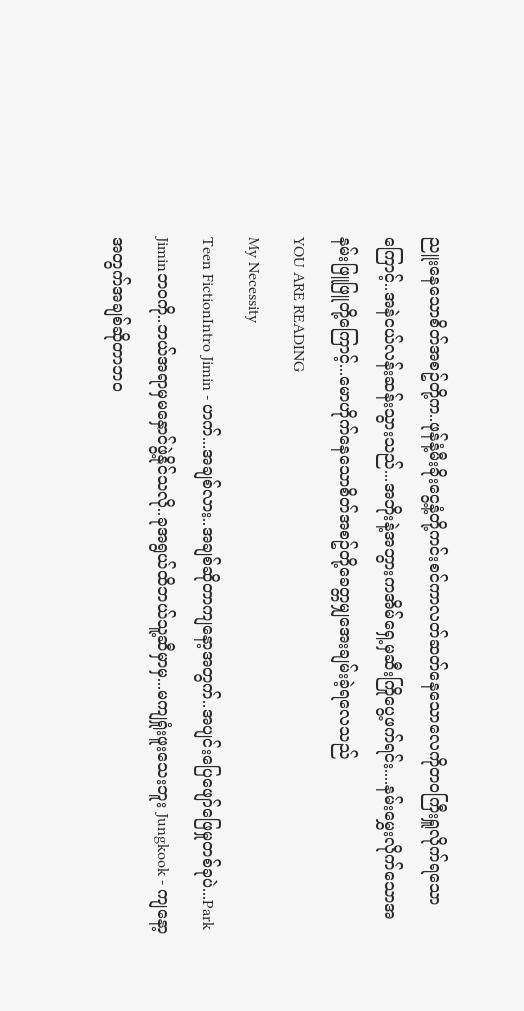ညူးနေသောစိတ်အစဥ်တို့က..ဖုန်နံ့မီးခိုးငွေ့နံ့တို့ကင်းစင်ကာလတ်ဆတ်နေသောလေကိုတဝကြီးရှူလိုက်ရသောကြောင့်..အနဲငယ်လန်းဆန်းသွားသည်...အဘိုးနဲ့အဘွားကအိမ်ရှေ့မှဆီးကြိုပွေ့ဖက်ရင်း....နမ်းမွှေးလိုက်သောအနမ်းဖြူဖြူတို့ကြောင့်...မောဟိုက်နေသောစိတ်အစဥ်တို့ခေတ္တမျှအေးချမ်းခဲ့ရလေသည်
YOU ARE READING
My Necessity
Teen FictionIntro Jimin - ဟက်...အချစ်လား..အချစ်ဆိုတာကျနော့အတွက်..အပျင်းပြေဖျော်ဖြေမှုတစ်ခုပဲ...Park Jiminဘဝကို..ဘယ်အရာမှမနှောင်ဖွဲ့နိုင်သလို..ခုအရွယ်ထိဘယ်သူ့ဆီမှာမှ...မကျရှုံးဖူးသေးဘူး Jungkook - ကျနော့အတွက်အချစ်ဆိုတာဘဝ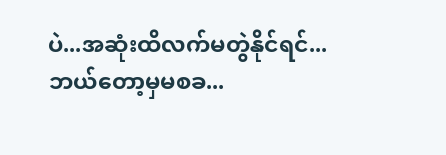ပဲ...အဆုံးထိလက်မတွဲနိုင်ရင်...ဘယ်တော့မှမစခ...